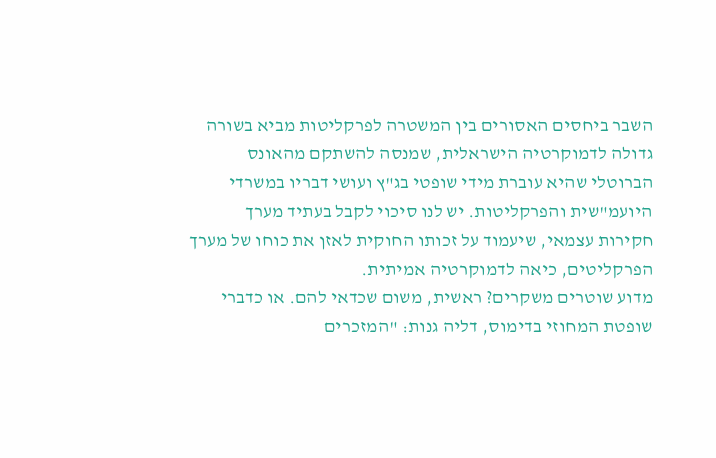השבר ביחסים האסורים בין המשטרה לפרקליטות מביא בשורה גדולה לדמוקרטיה הישראלית, שמנסה להשתקם מהאונס הברוטלי שהיא עוברת מידי שופטי בג"ץ ועושי דבריו במשרדי היועמ"שית והפרקליטות. יש לנו סיכוי לקבל בעתיד מערך חקירות עצמאי, שיעמוד על זכותו החוקית לאזן את כוחו של מערך הפרקליטים, כיאה לדמוקרטיה אמיתית.
מדוע שוטרים משקרים? ראשית, משום שכדאי להם. או כדברי שופטת המחוזי בדימוס, דליה גנות: "המזכרים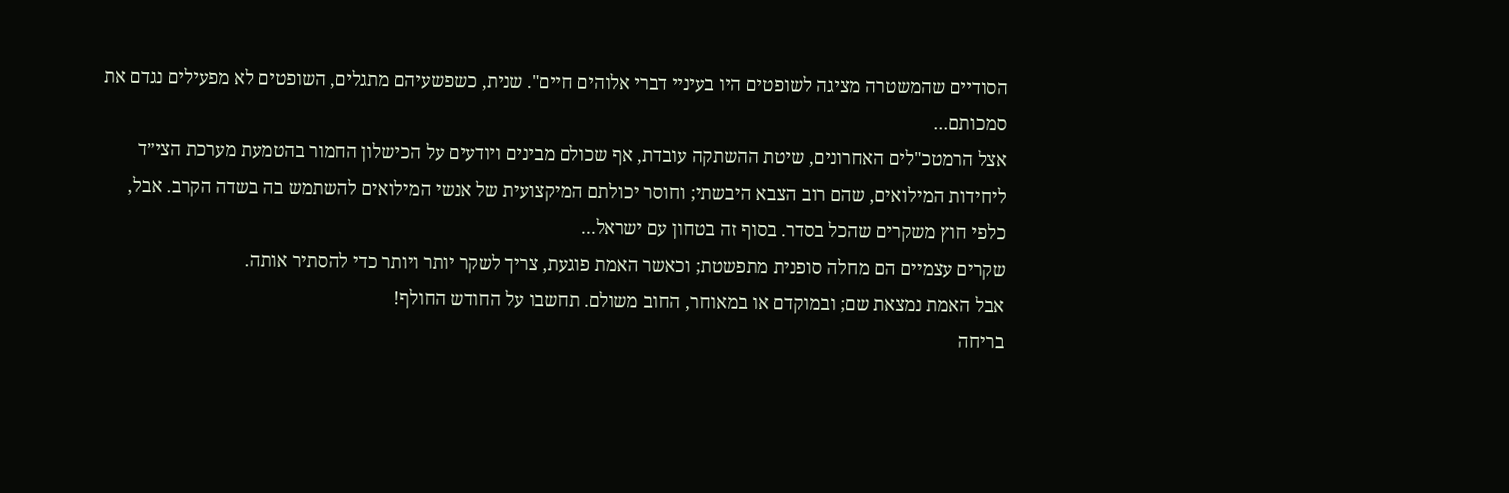הסודיים שהמשטרה מציגה לשופטים היו בעיניי דברי אלוהים חיים". שנית, כשפשעיהם מתגלים, השופטים לא מפעילים נגדם את סמכותם...
אצל הרמטכ"לים האחרונים, שיטת ההשתקה עובדת, אף שכולם מבינים ויודעים על הכישלון החמור בהטמעת מערכת הצי״ד ליחידות המילואים, שהם רוב הצבא היבשתי; וחוסר יכולתם המיקצועית של אנשי המילואים להשתמש בה בשדה הקרב. אבל, כלפי חוץ משקרים שהכל בסדר. בסוף זה בטחון עם ישראל...
שקרים עצמיים הם מחלה סופנית מתפשטת; וכאשר האמת פוגעת, צריך לשקר יותר ויותר כדי להסתיר אותה.
אבל האמת נמצאת שם; ובמוקדם או במאוחר, החוב משולם. תחשבו על החודש החולף!
בריחה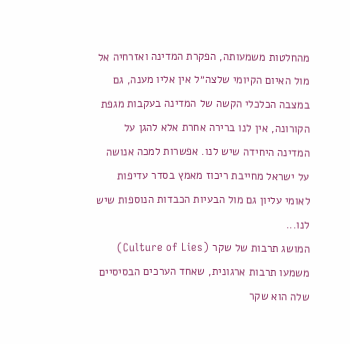מהחלטות משמעותה, הפקרת המדינה ואזרחיה אל מול האיום הקיומי שלצה״ל אין אליו מענה, גם במצבה הכלכלי הקשה של המדינה בעקבות מגפת הקורונה, אין לנו ברירה אחרת אלא להגן על המדינה היחידה שיש לנו. אפשרות למכה אנושה על ישראל מחייבת ריכוז מאמץ בסדר עדיפות לאומי עליון גם מול הבעיות הכבדות הנוספות שיש לנו...
המושג תרבות של שקר (Culture of Lies) משמעו תרבות ארגונית, שאחד הערכים הבסיסיים שלה הוא שקר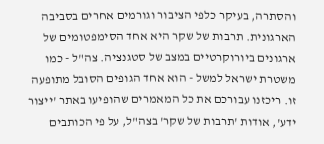והסתרה, בעיקר כלפי הציבור וגורמים אחרים בסביבה הארגונית. תרבות של שקר היא אחד הסימפטומים של ארגונים ביורוקרטיים במצב של סטגנציה. צה"ל - כמו משטרת ישראל למשל - הוא אחד הגופים הסובל מתופעה זו. ריכזנו עבורכם את כל המאמרים שהופיעו באתר 'ייצור ידע', אודות 'תרבות של שקר' בצה"ל, על פי הכותבים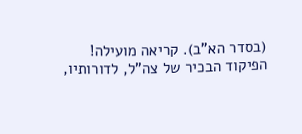(בסדר הא"ב). קריאה מועילה!
הפיקוד הבכיר של צה"ל, לדורותיו,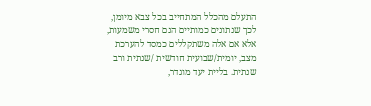התעלם מהכלל המתחייב בכל צבא מיומן, לכך שנתונים כמותיים הנם חסרי משמעות, אלא אם אלה משתקללים כמסד להערכת מצב, יומית/שבועית חודשית /שנתית ורב שנתית. בליית יעד מוגדר,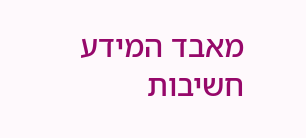מאבד המידע חשיבות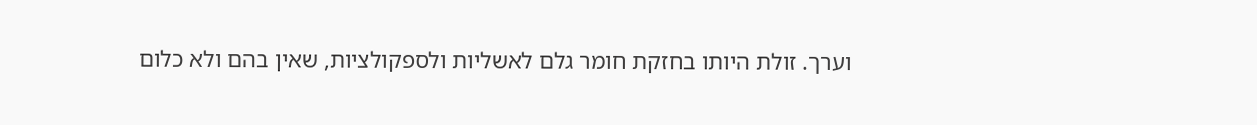וערך. זולת היותו בחזקת חומר גלם לאשליות ולספקולציות, שאין בהם ולא כלום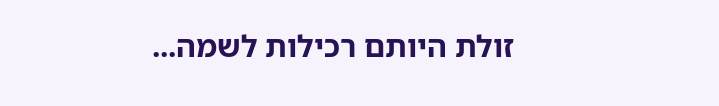זולת היותם רכילות לשמה...